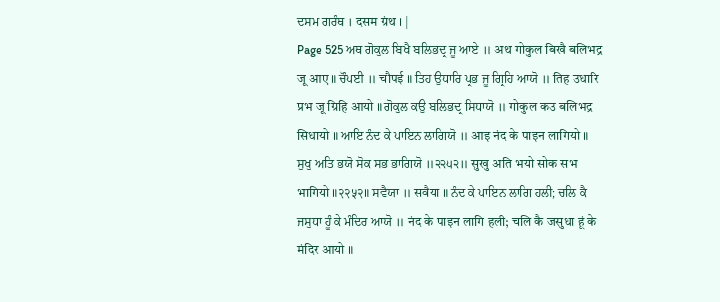ਦਸਮ ਗਰੰਥ । दसम ग्रंथ । |
Page 525 ਅਥ ਗੋਕੁਲ ਬਿਖੈ ਬਲਿਭਦ੍ਰ ਜੂ ਆਏ ॥ अथ गोकुल बिखै बलिभद्र जू आए ॥ ਚੌਪਈ ॥ चौपई ॥ ਤਿਹ ਉਧਾਰਿ ਪ੍ਰਭ ਜੂ ਗ੍ਰਿਹਿ ਆਯੋ ॥ तिह उधारि प्रभ जू ग्रिहि आयो ॥ ਗੋਕੁਲ ਕਉ ਬਲਿਭਦ੍ਰ ਸਿਧਾਯੋ ॥ गोकुल कउ बलिभद्र सिधायो ॥ ਆਇ ਨੰਦ ਕੇ ਪਾਇਨ ਲਾਗਿਯੋ ॥ आइ नंद के पाइन लागियो ॥ ਸੁਖੁ ਅਤਿ ਭਯੋ ਸੋਕ ਸਭ ਭਾਗਿਯੋ ॥੨੨੫੨॥ सुखु अति भयो सोक सभ भागियो ॥२२५२॥ ਸਵੈਯਾ ॥ सवैया ॥ ਨੰਦ ਕੇ ਪਾਇਨ ਲਾਗਿ ਹਲੀ; ਚਲਿ ਕੈ ਜਸੁਧਾ ਹੂੰ ਕੇ ਮੰਦਿਰ ਆਯੋ ॥ नंद के पाइन लागि हली; चलि कै जसुधा हूं के मंदिर आयो ॥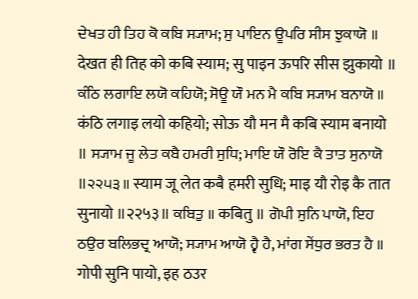ਦੇਖਤ ਹੀ ਤਿਹ ਕੋ ਕਬਿ ਸ੍ਯਾਮ; ਸੁ ਪਾਇਨ ਊਪਰਿ ਸੀਸ ਝੁਕਾਯੋ ॥ देखत ही तिह को कबि स्याम; सु पाइन ऊपरि सीस झुकायो ॥ ਕੰਠਿ ਲਗਾਇ ਲਯੋ ਕਹਿਯੋ; ਸੋਊ ਯੌ ਮਨ ਮੈ ਕਬਿ ਸ੍ਯਾਮ ਬਨਾਯੋ ॥ कंठि लगाइ लयो कहियो; सोऊ यौ मन मै कबि स्याम बनायो ॥ ਸ੍ਯਾਮ ਜੂ ਲੇਤ ਕਬੈ ਹਮਰੀ ਸੁਧਿ; ਮਾਇ ਯੌ ਰੋਇ ਕੈ ਤਾਤ ਸੁਨਾਯੋ ॥੨੨੫੩॥ स्याम जू लेत कबै हमरी सुधि; माइ यौ रोइ कै तात सुनायो ॥२२५३॥ ਕਬਿਤੁ ॥ कबितु ॥ ਗੋਪੀ ਸੁਨਿ ਪਾਯੋ, ਇਹ ਠਉਰ ਬਲਿਭਦ੍ਰ ਆਯੋ; ਸ੍ਯਾਮ ਆਯੋ ਹ੍ਵੈ ਹੈ, ਮਾਂਗ ਸੇਂਧੁਰ ਭਰਤ ਹੈ ॥ गोपी सुनि पायो, इह ठउर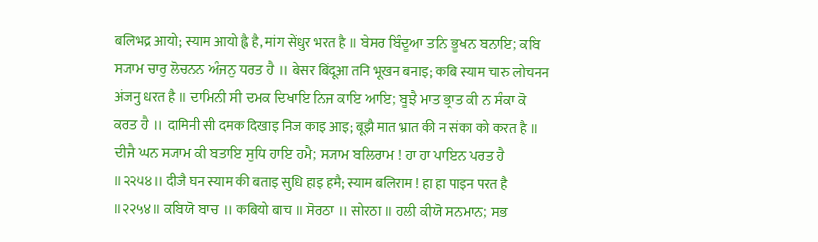बलिभद्र आयो; स्याम आयो ह्वै है, मांग सेंधुर भरत है ॥ ਬੇਸਰ ਬਿੰਦੂਆ ਤਨਿ ਭੂਖਨ ਬਨਾਇ; ਕਬਿ ਸ੍ਯਾਮ ਚਾਰੁ ਲੋਚਨਨ ਅੰਜਨੁ ਧਰਤ ਹੈ ॥ बेसर बिंदूआ तनि भूखन बनाइ; कबि स्याम चारु लोचनन अंजनु धरत है ॥ ਦਾਮਿਨੀ ਸੀ ਦਮਕ ਦਿਖਾਇ ਨਿਜ ਕਾਇ ਆਇ; ਬੂਝੈ ਮਾਤ ਭ੍ਰਾਤ ਕੀ ਨ ਸੰਕਾ ਕੋ ਕਰਤ ਹੈ ॥ दामिनी सी दमक दिखाइ निज काइ आइ; बूझै मात भ्रात की न संका को करत है ॥ ਦੀਜੈ ਘਨ ਸ੍ਯਾਮ ਕੀ ਬਤਾਇ ਸੁਧਿ ਹਾਇ ਹਮੈ; ਸ੍ਯਾਮ ਬਲਿਰਾਮ ! ਹਾ ਹਾ ਪਾਇਨ ਪਰਤ ਹੈ ॥੨੨੫੪॥ दीजै घन स्याम की बताइ सुधि हाइ हमै; स्याम बलिराम ! हा हा पाइन परत है ॥२२५४॥ ਕਬਿਯੋ ਬਾਚ ॥ कबियो बाच ॥ ਸੋਰਠਾ ॥ सोरठा ॥ ਹਲੀ ਕੀਯੋ ਸਨਮਾਨ; ਸਭ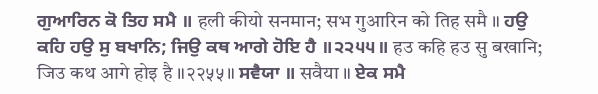ਗੁਆਰਿਨ ਕੋ ਤਿਹ ਸਮੈ ॥ हली कीयो सनमान; सभ गुआरिन को तिह समै ॥ ਹਉ ਕਹਿ ਹਉ ਸੁ ਬਖਾਨਿ; ਜਿਉ ਕਥ ਆਗੇ ਹੋਇ ਹੈ ॥੨੨੫੫॥ हउ कहि हउ सु बखानि; जिउ कथ आगे होइ है ॥२२५५॥ ਸਵੈਯਾ ॥ सवैया ॥ ਏਕ ਸਮੈ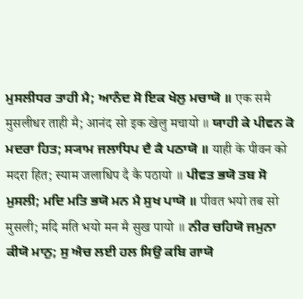ਮੁਸਲੀਧਰ ਤਾਹੀ ਮੈ; ਆਨੰਦ ਸੋ ਇਕ ਖੇਲੁ ਮਚਾਯੋ ॥ एक समै मुसलीधर ताही मै; आनंद सो इक खेलु मचायो ॥ ਯਾਹੀ ਕੇ ਪੀਵਨ ਕੋ ਮਦਰਾ ਹਿਤ; ਸ੍ਯਾਮ ਜਲਾਧਿਪ ਦੈ ਕੈ ਪਠਾਯੋ ॥ याही के पीवन को मदरा हित; स्याम जलाधिप दै कै पठायो ॥ ਪੀਵਤ ਭਯੋ ਤਬ ਸੋ ਮੁਸਲੀ; ਮਦਿ ਮਤਿ ਭਯੋ ਮਨ ਮੈ ਸੁਖ ਪਾਯੋ ॥ पीवत भयो तब सो मुसली; मदि मति भयो मन मै सुख पायो ॥ ਨੀਰ ਚਹਿਯੋ ਜਮੁਨਾ ਕੀਯੋ ਮਾਨੁ; ਸੁ ਐਚ ਲਈ ਹਲ ਸਿਉ ਕਬਿ ਗਾਯੋ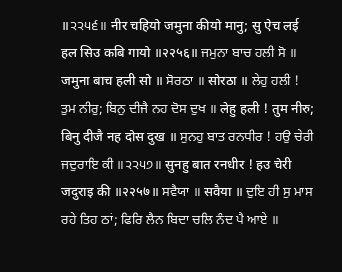॥੨੨੫੬॥ नीर चहियो जमुना कीयो मानु; सु ऐच लई हल सिउ कबि गायो ॥२२५६॥ ਜਮੁਨਾ ਬਾਚ ਹਲੀ ਸੋ ॥ जमुना बाच हली सो ॥ ਸੋਰਠਾ ॥ सोरठा ॥ ਲੇਹੁ ਹਲੀ ! ਤੁਮ ਨੀਰੁ; ਬਿਨੁ ਦੀਜੈ ਨਹ ਦੋਸ ਦੁਖ ॥ लेहु हली ! तुम नीरु; बिनु दीजै नह दोस दुख ॥ ਸੁਨਹੁ ਬਾਤ ਰਨਧੀਰ ! ਹਉ ਚੇਰੀ ਜਦੁਰਾਇ ਕੀ ॥੨੨੫੭॥ सुनहु बात रनधीर ! हउ चेरी जदुराइ की ॥२२५७॥ ਸਵੈਯਾ ॥ सवैया ॥ ਦੁਇ ਹੀ ਸੁ ਮਾਸ ਰਹੇ ਤਿਹ ਠਾਂ; ਫਿਰਿ ਲੈਨ ਬਿਦਾ ਚਲਿ ਨੰਦ ਪੈ ਆਏ ॥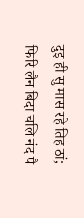दुइ ही सु मास रहे तिह ठां; फिरि लैन बिदा चलि नंद पै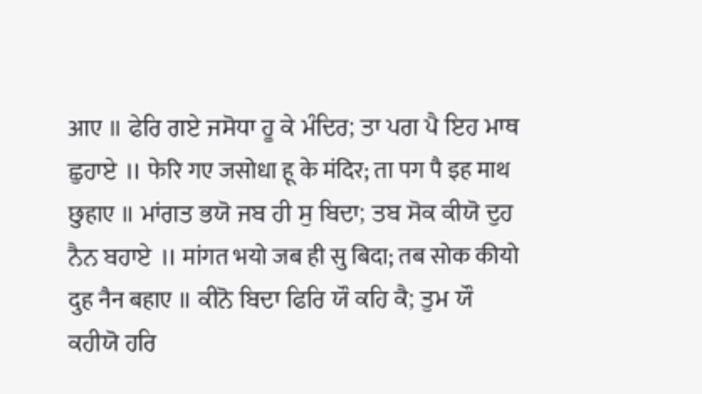आए ॥ ਫੇਰਿ ਗਏ ਜਸੋਧਾ ਹੂ ਕੇ ਮੰਦਿਰ; ਤਾ ਪਗ ਪੈ ਇਹ ਮਾਥ ਛੁਹਾਏ ॥ फेरि गए जसोधा हू के मंदिर; ता पग पै इह माथ छुहाए ॥ ਮਾਂਗਤ ਭਯੋ ਜਬ ਹੀ ਸੁ ਬਿਦਾ; ਤਬ ਸੋਕ ਕੀਯੋ ਦੁਹ ਨੈਨ ਬਹਾਏ ॥ मांगत भयो जब ही सु बिदा; तब सोक कीयो दुह नैन बहाए ॥ ਕੀਨੋ ਬਿਦਾ ਫਿਰਿ ਯੌ ਕਹਿ ਕੈ; ਤੁਮ ਯੌ ਕਹੀਯੋ ਹਰਿ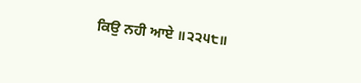ਕਿਉ ਨਹੀ ਆਏ ॥੨੨੫੮॥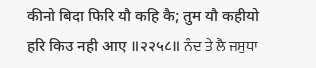कीनो बिदा फिरि यौ कहि कै; तुम यौ कहीयो हरि किउ नही आए ॥२२५८॥ ਨੰਦ ਤੇ ਲੈ ਜਸੁਧਾ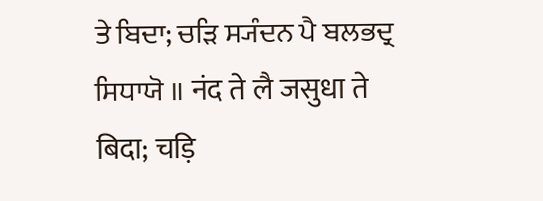ਤੇ ਬਿਦਾ; ਚੜਿ ਸ੍ਯੰਦਨ ਪੈ ਬਲਭਦ੍ਰ ਸਿਧਾਯੋ ॥ नंद ते लै जसुधा ते बिदा; चड़ि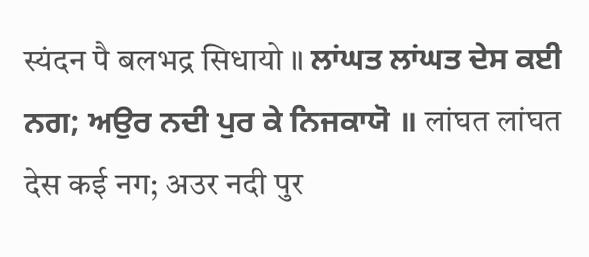स्यंदन पै बलभद्र सिधायो ॥ ਲਾਂਘਤ ਲਾਂਘਤ ਦੇਸ ਕਈ ਨਗ; ਅਉਰ ਨਦੀ ਪੁਰ ਕੇ ਨਿਜਕਾਯੋ ॥ लांघत लांघत देस कई नग; अउर नदी पुर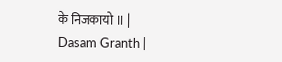के निजकायो ॥ |
Dasam Granth |